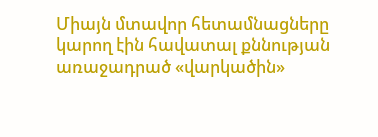Միայն մտավոր հետամնացները կարող էին հավատալ քննության առաջադրած «վարկածին»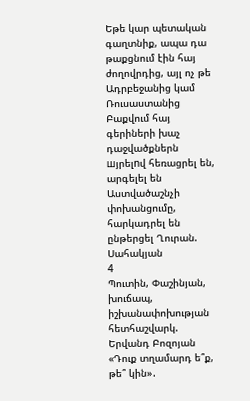Եթե կար պետական գաղտնիք, ապա դա թաքցնում էին հայ ժողովրդից, այլ ոչ թե Ադրբեջանից կամ Ռուսաստանից Բաքվում հայ գերիների խաչ դաջվածքներն шյրելnվ հեռացրել են, արգելել են Աստվածաշնչի փոխանցումը, հարկադրել են ընթերցել Ղուրան. Սահակյան
4
Պուտին, Փաշինյան, խուճապ, իշխանափոխության հետհաշվարկ. Երվանդ Բոզոյան «Դուք տղամարդ ե՞ք, թե՞ կին»․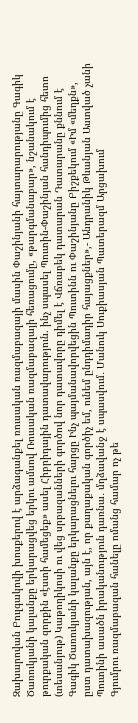Զախարովան Բուլգակովի խոսքերով է արձագանքել ռուսական ռազմաբազայի մասին Փաշինյանի հայտարարությանը Գագիկ Ծառուկյանի կալանքը երկարացվեց երկու ամսով Ռուսական ռազմաբազայի հեռացումը, «թարգմանաբար», նշանակում է թուրքական զորքին «էստի համեցեք» ասել Հիբրիդային դատավարություն. ինչ սպասել Պուտին-Փաշինյան հանդիպումից հետո (տեսանյութ) Կաթողիկոսի ու վեց սրբազանների գործով նոր դատավորը դիմել է Վճռաբեկ դատարան Դատարանը քննում է Գագիկ Ծառուկյանի կալանքը երկարացնելու հարցը Ինչ պայմանավորվեցին Պուտինն ու Փաշինյանը Բիշքեկում «Իմ «մեղքն», ըստ դատախազության, այն է, որ քաղաքական գործիչ եմ, ունեմ ընդդիմադիր հայացքներ»,- Անդրանիկ Թևանյան Աստված չանի Պուտինի ասածն իրականություն դառնա․ մղձավանջ է սպասվում․ Մանուկ Սուքիասյան Պատերազմ Արցախում
Գյումրու ռազմաբազան հանելը ոմանց համար ոչ թե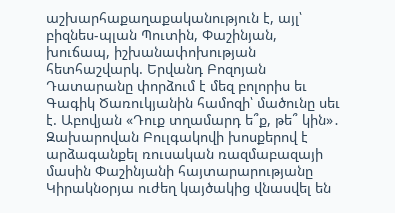աշխարհաքաղաքականություն է, այլ՝ բիզնես-պլան Պուտին, Փաշինյան, խուճապ, իշխանափոխության հետհաշվարկ. Երվանդ Բոզոյան Դատարանը փորձում է մեզ բոլորիս եւ Գագիկ Ծառուկյանին համոզի՝ մածունը սեւ է. Աբովյան «Դուք տղամարդ ե՞ք, թե՞ կին»․ Զախարովան Բուլգակովի խոսքերով է արձագանքել ռուսական ռազմաբազայի մասին Փաշինյանի հայտարարությանը Կիրակնօրյա ուժեղ կայծակից վնասվել են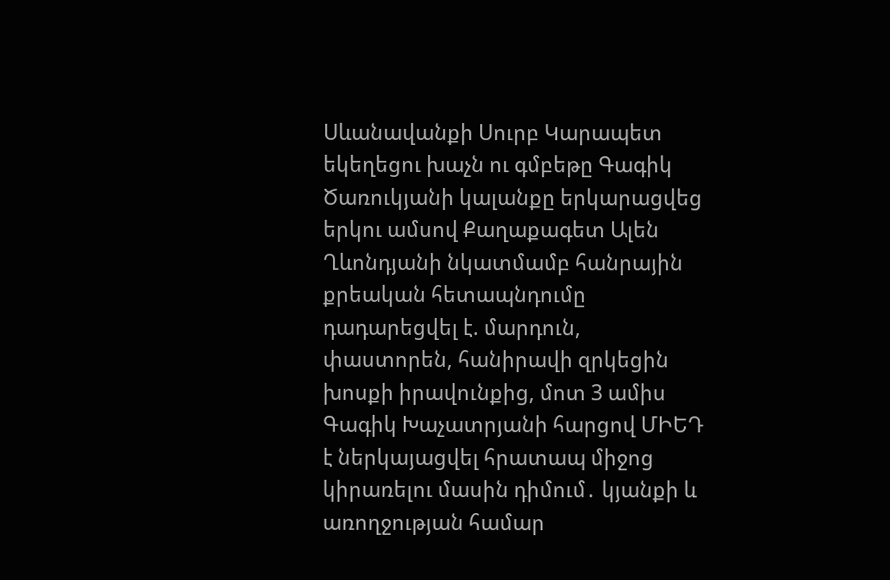Սևանավանքի Սուրբ Կարապետ եկեղեցու խաչն ու գմբեթը Գագիկ Ծառուկյանի կալանքը երկարացվեց երկու ամսով Քաղաքագետ Ալեն Ղևոնդյանի նկատմամբ հանրային քրեական հետապնդումը դադարեցվել է. մարդուն, փաստորեն, հանիրավի զրկեցին խոսքի իրավունքից, մոտ 3 ամիս Գագիկ Խաչատրյանի հարցով ՄԻԵԴ է ներկայացվել հրատապ միջոց կիրառելու մասին դիմում․ կյանքի և առողջության համար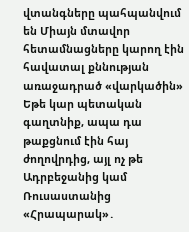վտանգները պահպանվում են Միայն մտավոր հետամնացները կարող էին հավատալ քննության առաջադրած «վարկածին» Եթե կար պետական գաղտնիք, ապա դա թաքցնում էին հայ ժողովրդից, այլ ոչ թե Ադրբեջանից կամ Ռուսաստանից «Հրապարակ»․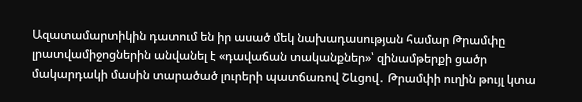Ազատամարտիկին դատում են իր ասած մեկ նախադասության համար Թրամփը լրատվամիջոցներին անվանել է «դավաճան տականքներ»՝ զինամթերքի ցածր մակարդակի մասին տարածած լուրերի պատճառով Շևցով․ Թրամփի ուղին թույլ կտա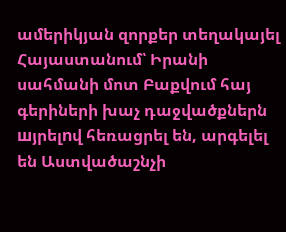ամերիկյան զորքեր տեղակայել Հայաստանում՝ Իրանի սահմանի մոտ Բաքվում հայ գերիների խաչ դաջվածքներն шյրելnվ հեռացրել են, արգելել են Աստվածաշնչի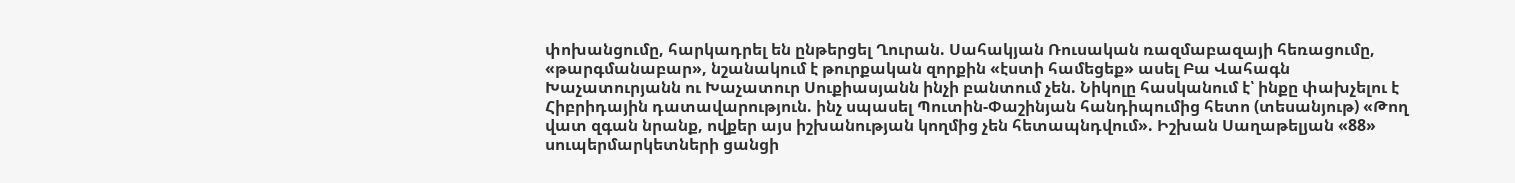փոխանցումը, հարկադրել են ընթերցել Ղուրան. Սահակյան Ռուսական ռազմաբազայի հեռացումը, «թարգմանաբար», նշանակում է թուրքական զորքին «էստի համեցեք» ասել Բա Վահագն Խաչատուրյանն ու Խաչատուր Սուքիասյանն ինչի բանտում չեն. Նիկոլը հասկանում է՝ ինքը փախչելու է Հիբրիդային դատավարություն. ինչ սպասել Պուտին-Փաշինյան հանդիպումից հետո (տեսանյութ) «Թող վատ զգան նրանք, ովքեր այս իշխանության կողմից չեն հետապնդվում». Իշխան Սաղաթելյան «88» սուպերմարկետների ցանցի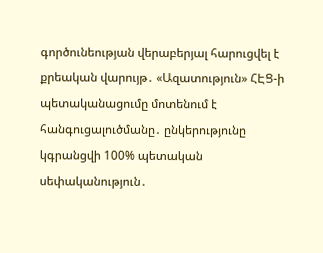գործունեության վերաբերյալ հարուցվել է քրեական վարույթ․ «Ազատություն» ՀԷՑ-ի պետականացումը մոտենում է հանգուցալուծմանը․ ընկերությունը կգրանցվի 100% պետական սեփականություն․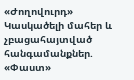«Ժողովուրդ» Կասկածելի մահեր և չբացահայտված հանգամանքներ. «Փաստ»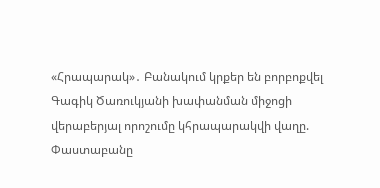«Հրապարակ»․ Բանակում կրքեր են բորբոքվել Գագիկ Ծառուկյանի խափանման միջոցի վերաբերյալ որոշումը կհրապարակվի վաղը. Փաստաբանը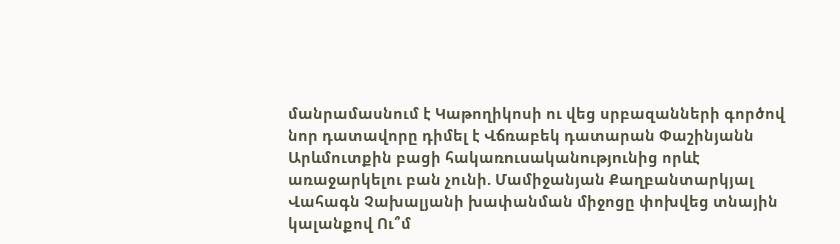մանրամասնում է Կաթողիկոսի ու վեց սրբազանների գործով նոր դատավորը դիմել է Վճռաբեկ դատարան Փաշինյանն Արևմուտքին բացի հակառnւuականnւթյnւնից որևէ առաջարկելու բան չունի. Մամիջանյան Քաղբանտարկյալ Վահագն Չախալյանի խափանման միջոցը փոխվեց տնային կալանքով Ու՞մ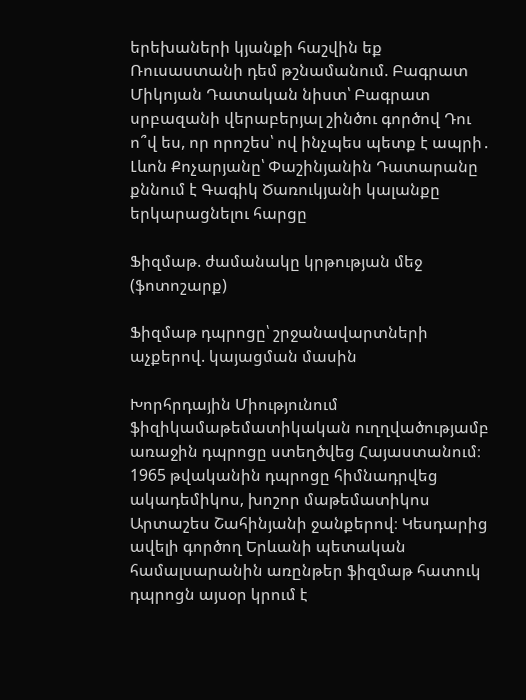երեխաների կյանքի հաշվին եք Ռուսաստանի դեմ թշնամանում. Բագրատ Միկոյան Դատական նիստ՝ Բագրատ սրբազանի վերաբերյալ շինծու գործով Դու ո՞վ ես, որ որոշես՝ ով ինչպես պետք է ապրի․ Լևոն Քոչարյանը՝ Փաշինյանին Դատարանը քննում է Գագիկ Ծառուկյանի կալանքը երկարացնելու հարցը

Ֆիզմաթ. ժամանակը կրթության մեջ (ֆոտոշարք)

Ֆիզմաթ դպրոցը՝ շրջանավարտների աչքերով. կայացման մասին

Խորհրդային Միությունում ֆիզիկամաթեմատիկական ուղղվածությամբ առաջին դպրոցը ստեղծվեց Հայաստանում։ 1965 թվականին դպրոցը հիմնադրվեց ակադեմիկոս, խոշոր մաթեմատիկոս Արտաշես Շահինյանի ջանքերով։ Կեսդարից ավելի գործող Երևանի պետական համալսարանին առընթեր ֆիզմաթ հատուկ դպրոցն այսօր կրում է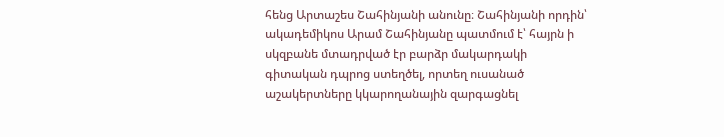հենց Արտաշես Շահինյանի անունը։ Շահինյանի որդին՝ ակադեմիկոս Արամ Շահինյանը պատմում է՝ հայրն ի սկզբանե մտադրված էր բարձր մակարդակի գիտական դպրոց ստեղծել, որտեղ ուսանած աշակերտները կկարողանային զարգացնել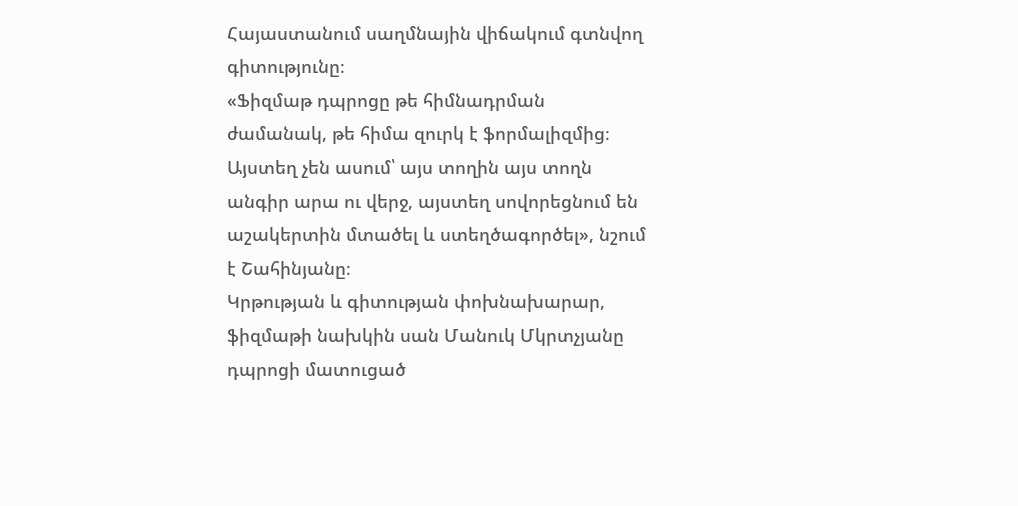Հայաստանում սաղմնային վիճակում գտնվող գիտությունը։
«Ֆիզմաթ դպրոցը թե հիմնադրման ժամանակ, թե հիմա զուրկ է ֆորմալիզմից։ Այստեղ չեն ասում՝ այս տողին այս տողն անգիր արա ու վերջ, այստեղ սովորեցնում են աշակերտին մտածել և ստեղծագործել», նշում է Շահինյանը։
Կրթության և գիտության փոխնախարար, ֆիզմաթի նախկին սան Մանուկ Մկրտչյանը դպրոցի մատուցած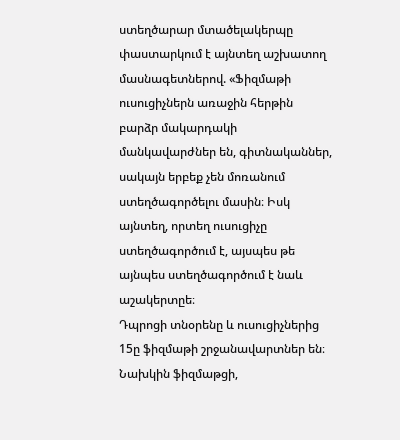ստեղծարար մտածելակերպը փաստարկում է այնտեղ աշխատող մասնագետներով. «Ֆիզմաթի ուսուցիչներն առաջին հերթին բարձր մակարդակի մանկավարժներ են, գիտնականներ, սակայն երբեք չեն մոռանում ստեղծագործելու մասին։ Իսկ այնտեղ, որտեղ ուսուցիչը ստեղծագործում է, այսպես թե այնպես ստեղծագործում է նաև աշակերտըե։
Դպրոցի տնօրենը և ուսուցիչներից 15ը ֆիզմաթի շրջանավարտներ են։ Նախկին ֆիզմաթցի,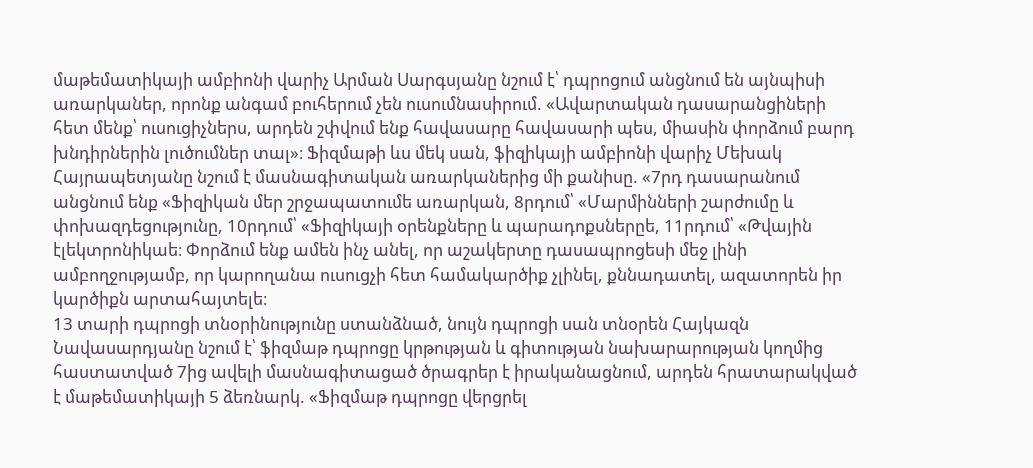մաթեմատիկայի ամբիոնի վարիչ Արման Սարգսյանը նշում է՝ դպրոցում անցնում են այնպիսի առարկաներ, որոնք անգամ բուհերում չեն ուսումնասիրում. «Ավարտական դասարանցիների հետ մենք՝ ուսուցիչներս, արդեն շփվում ենք հավասարը հավասարի պես, միասին փորձում բարդ խնդիրներին լուծումներ տալ»։ Ֆիզմաթի ևս մեկ սան, ֆիզիկայի ամբիոնի վարիչ Մեխակ Հայրապետյանը նշում է մասնագիտական առարկաներից մի քանիսը. «7րդ դասարանում անցնում ենք «Ֆիզիկան մեր շրջապատումե առարկան, 8րդում՝ «Մարմինների շարժումը և փոխազդեցությունը, 10րդում՝ «Ֆիզիկայի օրենքները և պարադոքսներըե, 11րդում՝ «Թվային էլեկտրոնիկաե։ Փորձում ենք ամեն ինչ անել, որ աշակերտը դասապրոցեսի մեջ լինի ամբողջությամբ, որ կարողանա ուսուցչի հետ համակարծիք չլինել, քննադատել, ազատորեն իր կարծիքն արտահայտելե։
13 տարի դպրոցի տնօրինությունը ստանձնած, նույն դպրոցի սան տնօրեն Հայկազն Նավասարդյանը նշում է՝ ֆիզմաթ դպրոցը կրթության և գիտության նախարարության կողմից հաստատված 7ից ավելի մասնագիտացած ծրագրեր է իրականացնում, արդեն հրատարակված է մաթեմատիկայի 5 ձեռնարկ. «Ֆիզմաթ դպրոցը վերցրել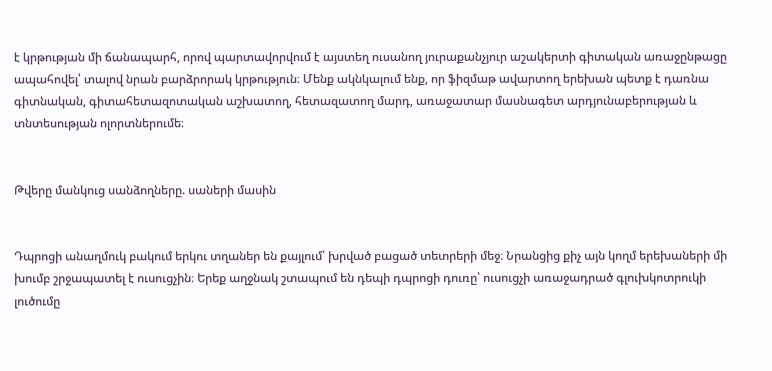է կրթության մի ճանապարհ, որով պարտավորվում է այստեղ ուսանող յուրաքանչյուր աշակերտի գիտական առաջընթացը ապահովել՝ տալով նրան բարձրորակ կրթություն։ Մենք ակնկալում ենք, որ ֆիզմաթ ավարտող երեխան պետք է դառնա գիտնական, գիտահետազոտական աշխատող, հետազատող մարդ, առաջատար մասնագետ արդյունաբերության և տնտեսության ոլորտներումե։


Թվերը մանկուց սանձողները. սաների մասին


Դպրոցի անաղմուկ բակում երկու տղաներ են քայլում՝ խրված բացած տետրերի մեջ։ Նրանցից քիչ այն կողմ երեխաների մի խումբ շրջապատել է ուսուցչին։ Երեք աղջնակ շտապում են դեպի դպրոցի դուռը՝ ուսուցչի առաջադրած գլուխկոտրուկի լուծումը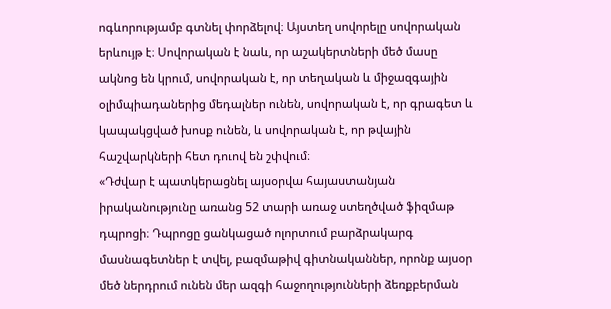ոգևորությամբ գտնել փորձելով։ Այստեղ սովորելը սովորական երևույթ է։ Սովորական է նաև, որ աշակերտների մեծ մասը ակնոց են կրում, սովորական է, որ տեղական և միջազգային օլիմպիադաներից մեդալներ ունեն, սովորական է, որ գրագետ և կապակցված խոսք ունեն, և սովորական է, որ թվային հաշվարկների հետ դուով են շփվում։
«Դժվար է պատկերացնել այսօրվա հայաստանյան իրականությունը առանց 52 տարի առաջ ստեղծված ֆիզմաթ դպրոցի։ Դպրոցը ցանկացած ոլորտում բարձրակարգ մասնագետներ է տվել, բազմաթիվ գիտնականներ, որոնք այսօր մեծ ներդրում ունեն մեր ազգի հաջողությունների ձեռքբերման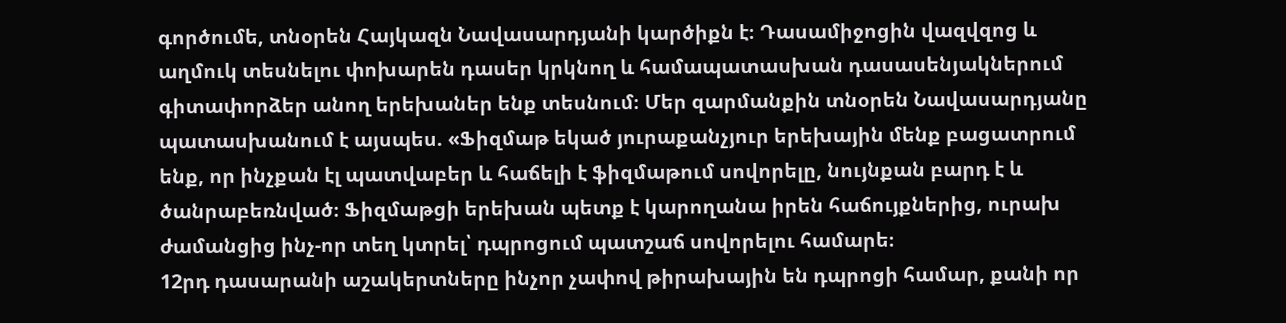գործումե, տնօրեն Հայկազն Նավասարդյանի կարծիքն է։ Դասամիջոցին վազվզոց և աղմուկ տեսնելու փոխարեն դասեր կրկնող և համապատասխան դասասենյակներում գիտափորձեր անող երեխաներ ենք տեսնում։ Մեր զարմանքին տնօրեն Նավասարդյանը պատասխանում է այսպես. «Ֆիզմաթ եկած յուրաքանչյուր երեխային մենք բացատրում ենք, որ ինչքան էլ պատվաբեր և հաճելի է ֆիզմաթում սովորելը, նույնքան բարդ է և ծանրաբեռնված։ Ֆիզմաթցի երեխան պետք է կարողանա իրեն հաճույքներից, ուրախ ժամանցից ինչ-որ տեղ կտրել՝ դպրոցում պատշաճ սովորելու համարե։
12րդ դասարանի աշակերտները ինչոր չափով թիրախային են դպրոցի համար, քանի որ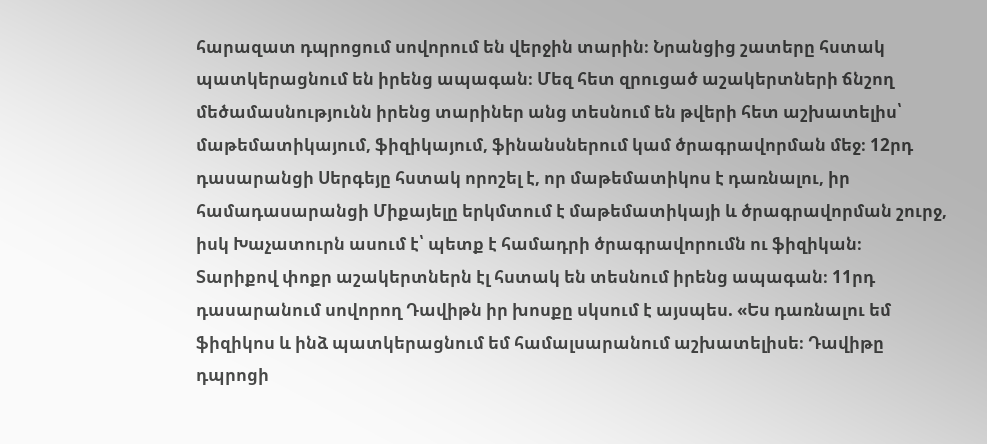հարազատ դպրոցում սովորում են վերջին տարին։ Նրանցից շատերը հստակ պատկերացնում են իրենց ապագան։ Մեզ հետ զրուցած աշակերտների ճնշող մեծամասնությունն իրենց տարիներ անց տեսնում են թվերի հետ աշխատելիս՝ մաթեմատիկայում, ֆիզիկայում, ֆինանսներում կամ ծրագրավորման մեջ։ 12րդ դասարանցի Սերգեյը հստակ որոշել է, որ մաթեմատիկոս է դառնալու, իր համադասարանցի Միքայելը երկմտում է մաթեմատիկայի և ծրագրավորման շուրջ, իսկ Խաչատուրն ասում է՝ պետք է համադրի ծրագրավորումն ու ֆիզիկան։
Տարիքով փոքր աշակերտներն էլ հստակ են տեսնում իրենց ապագան։ 11րդ դասարանում սովորող Դավիթն իր խոսքը սկսում է այսպես. «Ես դառնալու եմ ֆիզիկոս և ինձ պատկերացնում եմ համալսարանում աշխատելիսե։ Դավիթը դպրոցի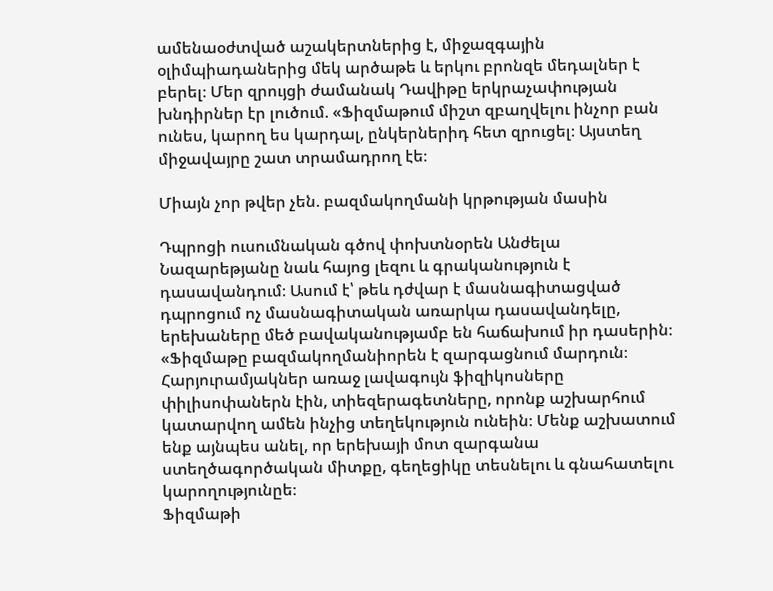ամենաօժտված աշակերտներից է, միջազգային օլիմպիադաներից մեկ արծաթե և երկու բրոնզե մեդալներ է բերել։ Մեր զրույցի ժամանակ Դավիթը երկրաչափության խնդիրներ էր լուծում. «Ֆիզմաթում միշտ զբաղվելու ինչոր բան ունես, կարող ես կարդալ, ընկերներիդ հետ զրուցել։ Այստեղ միջավայրը շատ տրամադրող էե։

Միայն չոր թվեր չեն. բազմակողմանի կրթության մասին

Դպրոցի ուսումնական գծով փոխտնօրեն Անժելա Նազարեթյանը նաև հայոց լեզու և գրականություն է դասավանդում։ Ասում է՝ թեև դժվար է մասնագիտացված դպրոցում ոչ մասնագիտական առարկա դասավանդելը, երեխաները մեծ բավականությամբ են հաճախում իր դասերին։ «Ֆիզմաթը բազմակողմանիորեն է զարգացնում մարդուն։ Հարյուրամյակներ առաջ լավագույն ֆիզիկոսները փիլիսոփաներն էին, տիեզերագետները, որոնք աշխարհում կատարվող ամեն ինչից տեղեկություն ունեին։ Մենք աշխատում ենք այնպես անել, որ երեխայի մոտ զարգանա ստեղծագործական միտքը, գեղեցիկը տեսնելու և գնահատելու կարողությունըե։
Ֆիզմաթի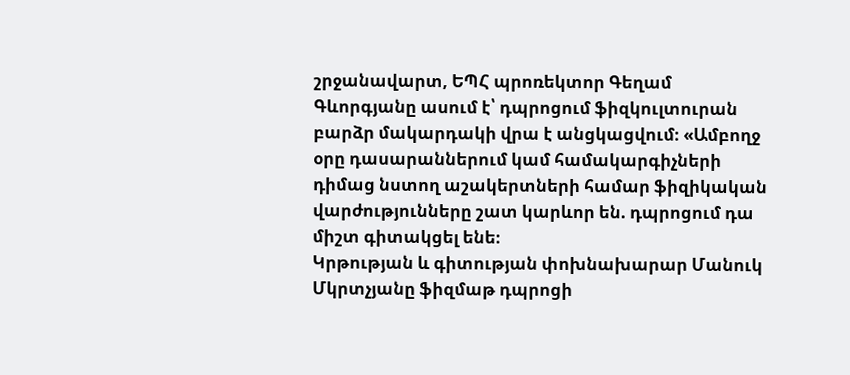շրջանավարտ, ԵՊՀ պրոռեկտոր Գեղամ Գևորգյանը ասում է՝ դպրոցում ֆիզկուլտուրան բարձր մակարդակի վրա է անցկացվում։ «Ամբողջ օրը դասարաններում կամ համակարգիչների դիմաց նստող աշակերտների համար ֆիզիկական վարժությունները շատ կարևոր են. դպրոցում դա միշտ գիտակցել ենե։
Կրթության և գիտության փոխնախարար Մանուկ Մկրտչյանը ֆիզմաթ դպրոցի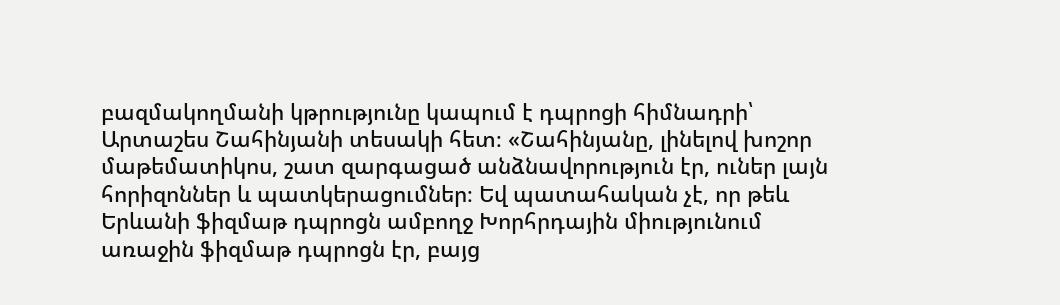բազմակողմանի կթրությունը կապում է դպրոցի հիմնադրի՝ Արտաշես Շահինյանի տեսակի հետ։ «Շահինյանը, լինելով խոշոր մաթեմատիկոս, շատ զարգացած անձնավորություն էր, ուներ լայն հորիզոններ և պատկերացումներ։ Եվ պատահական չէ, որ թեև Երևանի ֆիզմաթ դպրոցն ամբողջ Խորհրդային միությունում առաջին ֆիզմաթ դպրոցն էր, բայց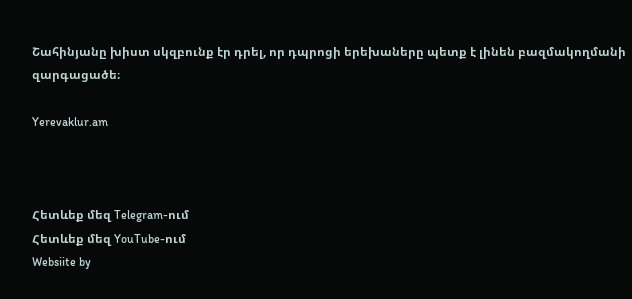Շահինյանը խիստ սկզբունք էր դրել, որ դպրոցի երեխաները պետք է լինեն բազմակողմանի զարգացածե։

Yerevaklur.am



Հետևեք մեզ Telegram-ում
Հետևեք մեզ YouTube-ում
Websiite by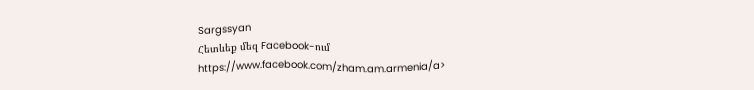Sargssyan
Հետևեք մեզ Facebook-ում https://www.facebook.com/zham.am.armenia/a>